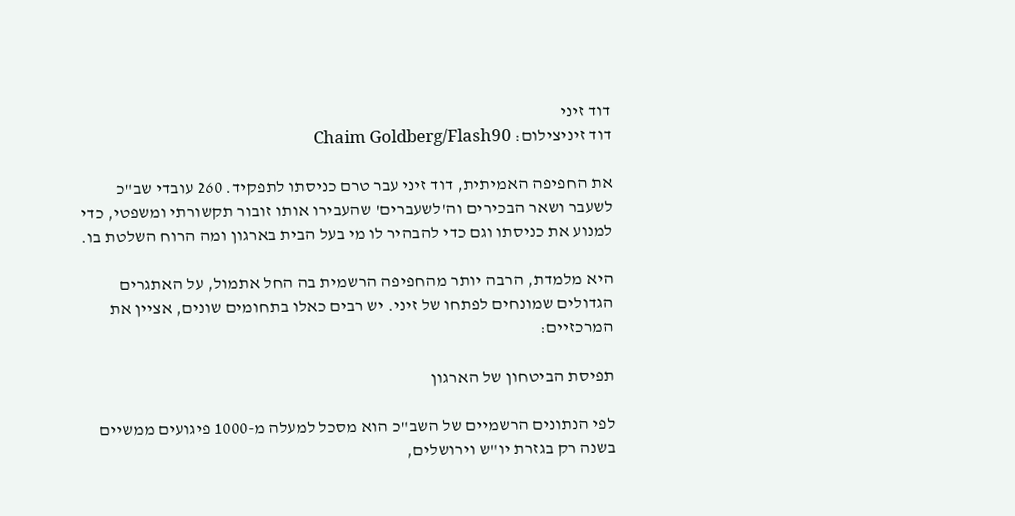דוד זיני
דוד זיניצילום: Chaim Goldberg/Flash90

את החפיפה האמיתית, דוד זיני עבר טרם כניסתו לתפקיד. 260 עובדי שב"כ לשעבר ושאר הבכירים וה'לשעברים' שהעבירו אותו זובור תקשורתי ומשפטי, כדי למנוע את כניסתו וגם כדי להבהיר לו מי בעל הבית בארגון ומה הרוח השלטת בו.

היא מלמדת, הרבה יותר מהחפיפה הרשמית בה החל אתמול, על האתגרים הגדולים שמונחים לפתחו של זיני. יש רבים כאלו בתחומים שונים, אציין את המרכזיים:

תפיסת הביטחון של הארגון

לפי הנתונים הרשמיים של השב"כ הוא מסכל למעלה מ-1000 פיגועים ממשיים בשנה רק בגזרת יו"ש וירושלים,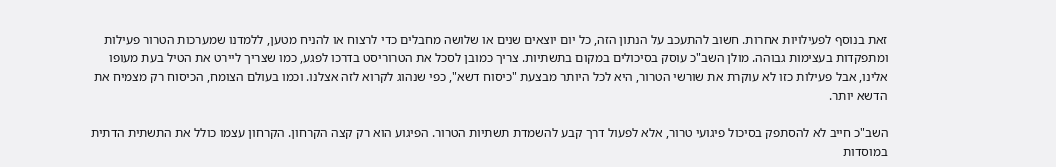זאת בנוסף לפעילויות אחרות. חשוב להתעכב על הנתון הזה, כל יום יוצאים שנים או שלושה מחבלים כדי לרצוח או להניח מטען, ללמדנו שמערכות הטרור פעילות ומתפקדות בעצימות גבוהה. מולן השב"כ עוסק בסיכולים במקום בתשתיות. צריך כמובן לסכל את הטרוריסט בדרכו לפגע, כמו שצריך ליירט את הטיל בעת מעופו אלינו, אבל פעילות כזו לא עוקרת את שורשי הטרור, היא לכל היותר מבצעת "כיסוח דשא", כפי שנהוג לקרוא לזה אצלנו. וכמו בעולם הצומח, הכיסוח רק מצמיח את הדשא יותר.

השב"כ חייב לא להסתפק בסיכול פיגועי טרור, אלא לפעול דרך קבע להשמדת תשתיות הטרור. הפיגוע הוא רק קצה הקרחון. הקרחון עצמו כולל את התשתית הדתית במוסדות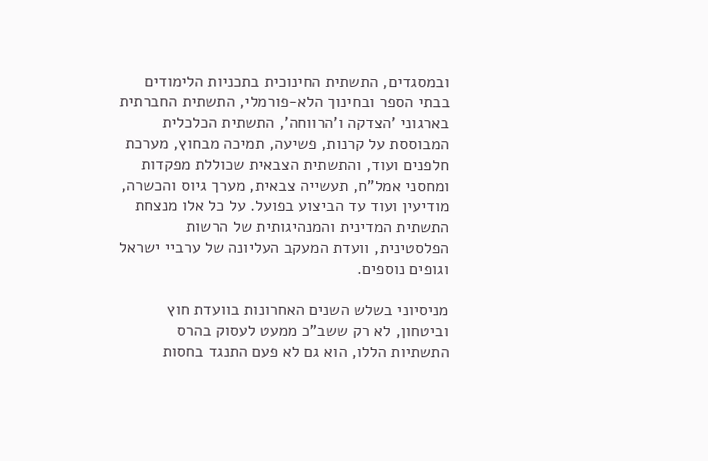ובמסגדים, התשתית החינוכית בתכניות הלימודים בבתי הספר ובחינוך הלא-פורמלי, התשתית החברתית בארגוני 'הצדקה ו'הרווחה', התשתית הכלכלית המבוססת על קרנות, פשיעה, תמיכה מבחוץ, מערכת חלפנים ועוד, והתשתית הצבאית שכוללת מפקדות ומחסני אמל"ח, תעשייה צבאית, מערך גיוס והכשרה, מודיעין ועוד עד הביצוע בפועל. על כל אלו מנצחת התשתית המדינית והמנהיגותית של הרשות הפלסטינית, וועדת המעקב העליונה של ערביי ישראל וגופים נוספים.

מניסיוני בשלש השנים האחרונות בוועדת חוץ וביטחון, לא רק ששב"כ ממעט לעסוק בהרס התשתיות הללו, הוא גם לא פעם התנגד בחסות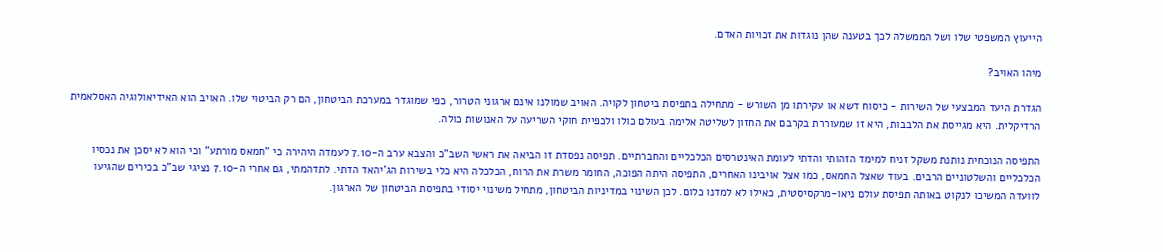הייעוץ המשפטי שלו ושל הממשלה לכך בטענה שהן נוגדות את זכויות האדם.

מיהו האויב?

הגדרת היעד המבצעי של השירות - כיסוח דשא או עקירתו מן השורש - מתחילה בתפיסת ביטחון לקויה. האויב שמולנו אינם ארגוני הטרור, כפי שמוגדר במערכת הביטחון, הם רק הביטוי שלו. האויב הוא האידיאולוגיה האסלאמית הרדיקלית. היא מגייסת את הלבבות, היא זו שמעוררת בקרבם את החזון לשליטה אלימה בעולם כולו ולכפיית חוקי השריעה על האנושות כולה.

התפיסה הנוכחית נותנת משקל זניח למימד הזהותי והדתי לעומת האינטרסים הכלכליים והחברתיים. תפיסה נפסדת זו הביאה את ראשי השב"כ והצבא ערב ה-7.10 לעמדה היהירה כי "חמאס מורתע" וכי הוא לא יסכן את נכסיו הכלכליים והשלטוניים הרבים. בעוד שאצל החמאס, כמו אצל אויבינו האחרים, התפיסה היתה הפוכה, החומר משרת את הרוח, הכלכלה היא כלי בשירות הג'יהאד הדתי. לתדהמתי, גם אחרי ה-7.10 נציגי שב"כ בכירים שהגיעו לוועדה המשיכו לנקוט באותה תפיסת עולם ניאו-מרקסיסטית, כאילו לא למדנו כלום. לכן השינוי במדיניות הביטחון, מתחיל משינוי יסודי בתפיסת הביטחון של הארגון.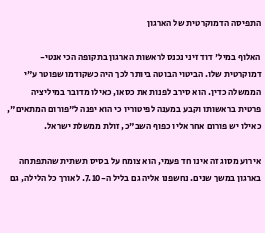התפיסה הדמוקרטית של הארגון

האלוף במיל' דוד זיני נכנס לראשות הארגון בתקופה הכי אנטי-דמוקרטית שלו. הביטוי הבוטה ביותר לכך היה כשקודמו שפוטר ע"י הממשלה כדין. הוא סירב לפנות את כסאו, כאילו מדובר במיליציה פרטית בראשותו וקבע במענה לפיטוריו כי הוא יפנה ל"פורום המתאים", כאילו יש פורום אחר אליו כפוף השב"כ, זולת ממשלת ישראל.

אירוע מסוג זה אינו חד פעמי, הוא צומח על בסיס תשתית שהתפתחה בארגון במשך שנים. נחשפנו אליה גם בליל ה-7.10. לאורך כל הלילה, גם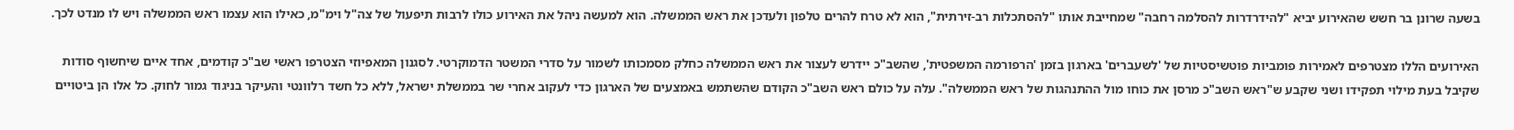בשעה שרונן בר חשש שהאירוע יביא "להידרדרות להסלמה רחבה" שמחייבת אותו "להסתכלות רב-זירתית", הוא לא טרח להרים טלפון ולעדכן את ראש הממשלה. הוא למעשה ניהל את האירוע כולו לרבות תיפעול של צה"ל וימ"מ, כאילו הוא עצמו ראש הממשלה ויש לו מנדט לכך.

האירועים הללו מצטרפים לאמירות פומביות פוטשיסטיות של 'לשעברים' בארגון בזמן 'הרפורמה המשפטית', שהשב"כ יידרש לעצור את ראש הממשלה כחלק מסמכותו לשמור על סדרי המשטר הדמוקרטי. לסגנון המאפיוזי הצטרפו ראשי שב"כ קודמים, אחד איים שיחשוף סודות שקיבל בעת מילוי תפקידו ושני שקבע ש"ראש השב"כ מרסן את כוחו מול ההתנהגות של ראש הממשלה". עלה על כולם ראש השב"כ הקודם שהשתמש באמצעים של הארגון כדי לעקוב אחרי שר בממשלת ישראל, ללא כל חשד רלוונטי והעיקר בניגוד גמור לחוק. כל אלו הן ביטויים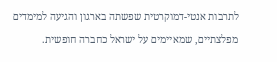לתרבות אנטי-דמוקרטית שפשתה בארגון והגיעה למימדים מפלצתיים, שמאיימים על ישראל כחברה חופשית.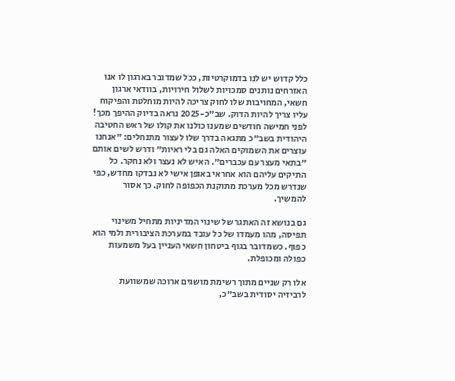כלל קדוש יש לנו בדמוקרטיות, ככל שמדובר בארגון לו אנו האזרחים נותנים סמכויות לשלול חירויות, בוודאי ארגון חשאי, המחויבות שלו לחוק צריכה להיות מוחלטת והפיקוח עליו צריך להיות הדוק. שב"כ-2025 נראה בדיוק ההיפך מכך! לפני חמישה חודשים שמענו כולנו את קולו של ראש החטיבה היהודית בשב"כ מתגאה בדרך שלו לעצור מתנחלים: "אנחנו עוצרים את השמוקים האלה גם בלי ראיות" ודרש לשים אותם "בתאי מעצר עם עכברים". האיש לא נעצר ולא נחקר. כל התיקים עליהם הוא אחראי באופן אישי לא נבדקו מחדש, כפי שנדרש מכל מערכת מתוקנת הכפופה לחוק. כך אסור להמשיך.

גם בנושא זה האתגר של שינוי המדיניות מתחיל משינוי תפיסה, מהו מעמדו של כל עובד במערכת הציבורית ולמי הוא כפוף. כשמדובר בגוף ביטחון חשאי העניין בעל משמעות כפולה ומכופלת.

אלו רק שניים מתוך רשימת מושגים ארוכה שמשוועת לרביזיה יסודית בשב"כ,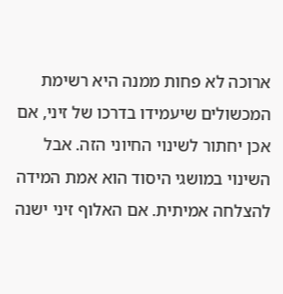ארוכה לא פחות ממנה היא רשימת המכשולים שיעמידו בדרכו של זיני, אם אכן יחתור לשינוי החיוני הזה. אבל השינוי במושגי היסוד הוא אמת המידה להצלחה אמיתית. אם האלוף זיני ישנה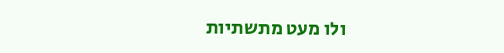ולו מעט מתשתיות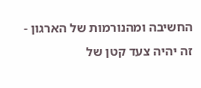החשיבה ומהנורמות של הארגון - זה יהיה צעד קטן של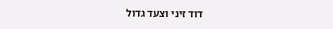דוד זיני וצעד גדול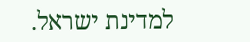למדינת ישראל.